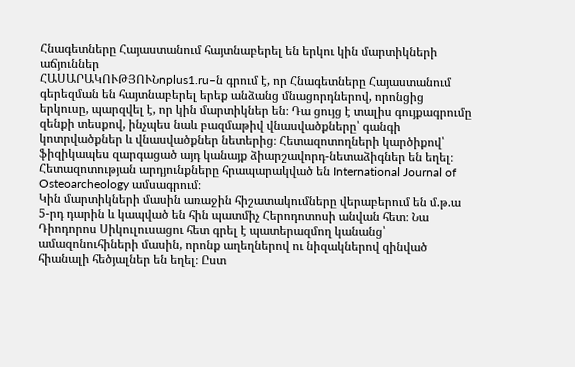Հնագետները Հայաստանում հայտնաբերել են երկու կին մարտիկների աճյուններ
ՀԱՍԱՐԱԿՈՒԹՅՈՒՆnplus1.ru–ն գրում է, որ Հնագետները Հայաստանում գերեզման են հայտնաբերել երեք անձանց մնացորդներով, որոնցից երկուսը, պարզվել է, որ կին մարտիկներ են։ Դա ցույց է տալիս գույքագրումը զենքի տեսքով, ինչպես նաև բազմաթիվ վնասվածքները՝ գանգի կոտրվածքներ և վնասվածքներ նետերից։ Հետազոտողների կարծիքով՝ ֆիզիկապես զարգացած այդ կանայք ձիարշավորդ-նետաձիգներ են եղել։ Հետազոտության արդյունքները հրապարակված են International Journal of Osteoarcheology ամսագրում։
Կին մարտիկների մասին առաջին հիշատակումները վերաբերում են մ.թ.ա 5-րդ դարին և կապված են հին պատմիչ Հերոդոտոսի անվան հետ։ Նա Դիոդորոս Սիկուլուսացու հետ գրել է պատերազմող կանանց՝ ամազոնուհիների մասին, որոնք աղեղներով ու նիզակներով զինված հիանալի հեծյալներ են եղել։ Ըստ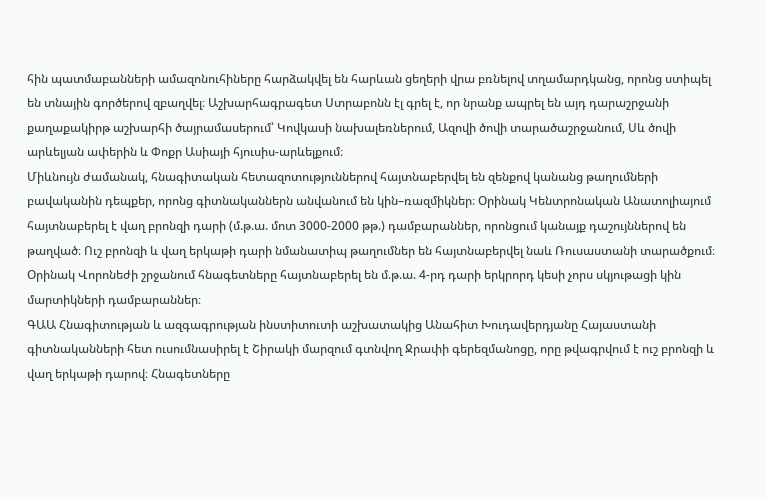հին պատմաբանների ամազոնուհիները հարձակվել են հարևան ցեղերի վրա բռնելով տղամարդկանց, որոնց ստիպել են տնային գործերով զբաղվել։ Աշխարհագրագետ Ստրաբոնն էլ գրել է, որ նրանք ապրել են այդ դարաշրջանի քաղաքակիրթ աշխարհի ծայրամասերում՝ Կովկասի նախալեռներում, Ազովի ծովի տարածաշրջանում, Սև ծովի արևելյան ափերին և Փոքր Ասիայի հյուսիս-արևելքում։
Միևնույն ժամանակ, հնագիտական հետազոտություններով հայտնաբերվել են զենքով կանանց թաղումների բավականին դեպքեր, որոնց գիտնականներն անվանում են կին–ռազմիկներ։ Օրինակ Կենտրոնական Անատոլիայում հայտնաբերել է վաղ բրոնզի դարի (մ.թ.ա. մոտ 3000-2000 թթ.) դամբարաններ, որոնցում կանայք դաշույններով են թաղված։ Ուշ բրոնզի և վաղ երկաթի դարի նմանատիպ թաղումներ են հայտնաբերվել նաև Ռուսաստանի տարածքում։ Օրինակ Վորոնեժի շրջանում հնագետները հայտնաբերել են մ.թ.ա. 4-րդ դարի երկրորդ կեսի չորս սկյութացի կին մարտիկների դամբարաններ։
ԳԱԱ Հնագիտության և ազգագրության ինստիտուտի աշխատակից Անահիտ Խուդավերդյանը Հայաստանի գիտնականների հետ ուսումնասիրել է Շիրակի մարզում գտնվող Ջրափի գերեզմանոցը, որը թվագրվում է ուշ բրոնզի և վաղ երկաթի դարով։ Հնագետները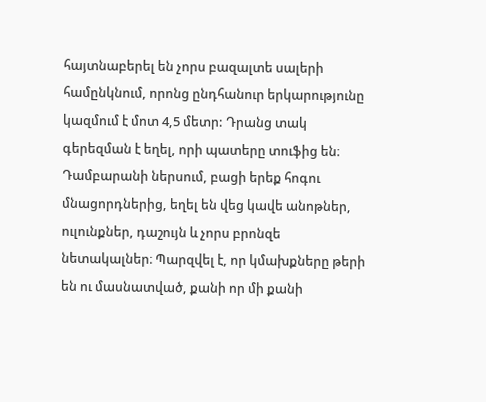հայտնաբերել են չորս բազալտե սալերի համընկնում, որոնց ընդհանուր երկարությունը կազմում է մոտ 4,5 մետր: Դրանց տակ գերեզման է եղել, որի պատերը տուֆից են։ Դամբարանի ներսում, բացի երեք հոգու մնացորդներից, եղել են վեց կավե անոթներ, ուլունքներ, դաշույն և չորս բրոնզե նետակալներ։ Պարզվել է, որ կմախքները թերի են ու մասնատված, քանի որ մի քանի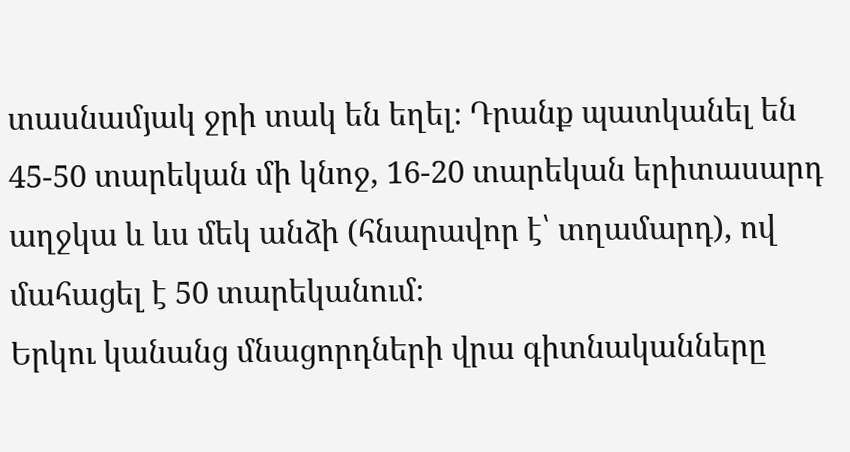տասնամյակ ջրի տակ են եղել։ Դրանք պատկանել են 45-50 տարեկան մի կնոջ, 16-20 տարեկան երիտասարդ աղջկա և ևս մեկ անձի (հնարավոր է՝ տղամարդ), ով մահացել է 50 տարեկանում։
Երկու կանանց մնացորդների վրա գիտնականները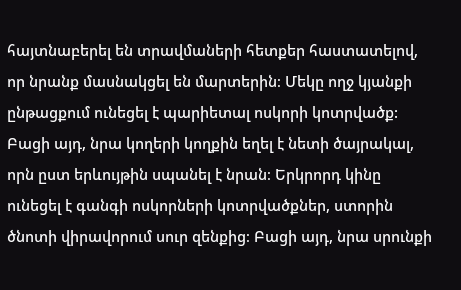հայտնաբերել են տրավմաների հետքեր հաստատելով, որ նրանք մասնակցել են մարտերին։ Մեկը ողջ կյանքի ընթացքում ունեցել է պարիետալ ոսկորի կոտրվածք: Բացի այդ, նրա կողերի կողքին եղել է նետի ծայրակալ, որն ըստ երևույթին սպանել է նրան։ Երկրորդ կինը ունեցել է գանգի ոսկորների կոտրվածքներ, ստորին ծնոտի վիրավորում սուր զենքից։ Բացի այդ, նրա սրունքի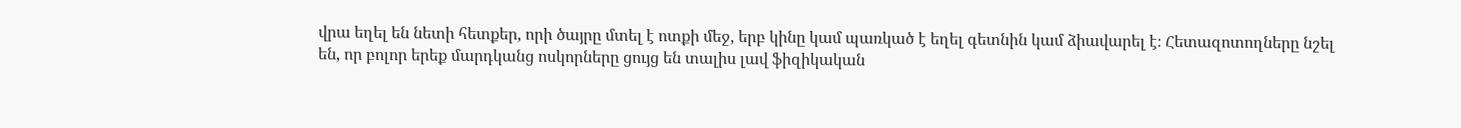վրա եղել են նետի հետքեր, որի ծայրը մտել է ոտքի մեջ, երբ կինը կամ պառկած է եղել գետնին կամ ձիավարել է։ Հետազոտողները նշել են, որ բոլոր երեք մարդկանց ոսկորները ցույց են տալիս լավ ֆիզիկական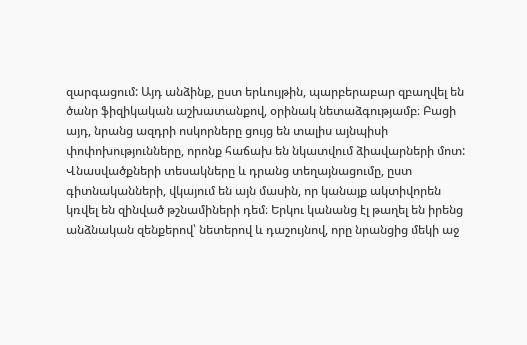զարգացում: Այդ անձինք, ըստ երևույթին, պարբերաբար զբաղվել են ծանր ֆիզիկական աշխատանքով, օրինակ նետաձգությամբ։ Բացի այդ, նրանց ազդրի ոսկորները ցույց են տալիս այնպիսի փոփոխությունները, որոնք հաճախ են նկատվում ձիավարների մոտ:
Վնասվածքների տեսակները և դրանց տեղայնացումը, ըստ գիտնականների, վկայում են այն մասին, որ կանայք ակտիվորեն կռվել են զինված թշնամիների դեմ։ Երկու կանանց էլ թաղել են իրենց անձնական զենքերով՝ նետերով և դաշույնով, որը նրանցից մեկի աջ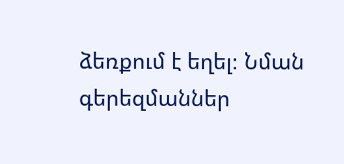ձեռքում է եղել։ Նման գերեզմաններ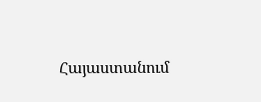Հայաստանում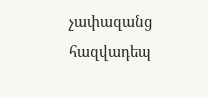չափազանց հազվադեպ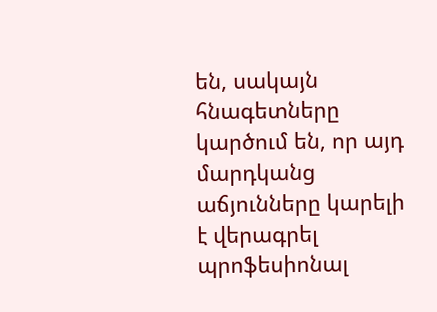են, սակայն հնագետները կարծում են, որ այդ մարդկանց աճյունները կարելի է վերագրել պրոֆեսիոնալ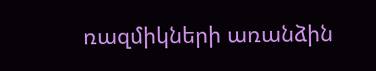ռազմիկների առանձին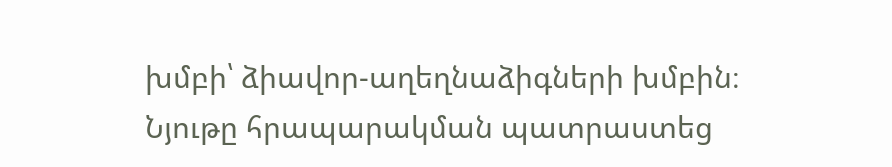խմբի՝ ձիավոր-աղեղնաձիգների խմբին։
Նյութը հրապարակման պատրաստեց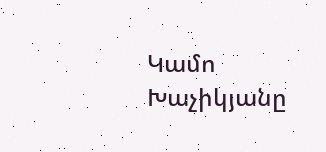Կամո Խաչիկյանը